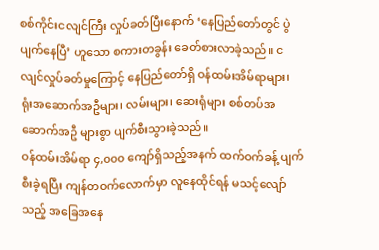စစ်ကိုင်းငလျင်ကြီး လှုပ်ခတ်ပြီးနောက် ‘နေပြည်တော်တွင် ပွဲပျက်နေပြီ’ ဟူသော စကားတခွန်း ခေတ်စားလာခဲ့သည်။ ငလျင်လှုပ်ခတ်မှုကြောင့် နေပြည်တော်ရှိ ဝန်ထမ်းအိမ်ရာများ၊ ရုံးအဆောက်အဦများ၊ လမ်းများ၊ ဆေးရုံများ စစ်တပ်အဆောက်အဦ များစွာ ပျက်စီးသွားခဲ့သည်။
ဝန်ထမ်းအိမ်ရာ ၄,၀၀၀ ကျော်ရှိသည့်အနက် ထက်ဝက်ခန့် ပျက်စီးခဲ့ရပြီး ကျန်တဝက်လောက်မှာ လူနေထိုင်ရန် မသင့်လျော်သည့် အခြေအနေ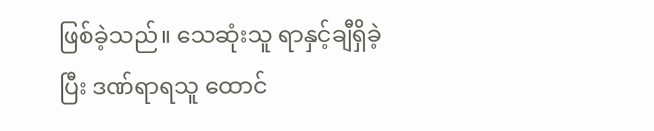ဖြစ်ခဲ့သည်။ သေဆုံးသူ ရာနှင့်ချီရှိခဲ့ပြီး ဒဏ်ရာရသူ ထောင်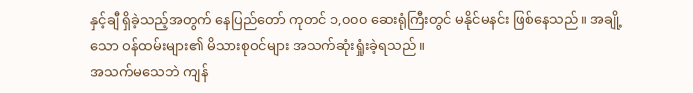နှင့်ချီ ရှိခဲ့သည့်အတွက် နေပြည်တော် ကုတင် ၁,၀၀၀ ဆေးရုံကြီးတွင် မနိုင်မနင်း ဖြစ်နေသည်။ အချို့သော ဝန်ထမ်းများ၏ မိသားစုဝင်များ အသက်ဆုံးရှုံးခဲ့ရသည်။
အသက်မသေဘဲ ကျန်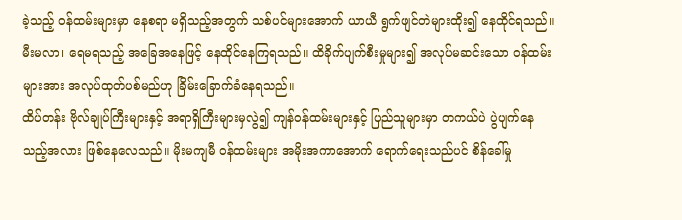ခဲ့သည့် ဝန်ထမ်းများမှာ နေစရာ မရှိသည့်အတွက် သစ်ပင်များအောက် ယာယီ ရွက်ဖျင်တဲများထိုး၍ နေထိုင်ရသည်။ မီးမလာ၊ ရေမရသည့် အခြေအနေဖြင့် နေထိုင်နေကြရသည်။ ထိခိုက်ပျက်စီးမှုများ၍ အလုပ်မဆင်းသော ဝန်ထမ်းများအား အလုပ်ထုတ်ပစ်မည်ဟု ခြိမ်းခြောက်ခံနေရသည်။
ထိပ်တန်း ဗိုလ်ချုပ်ကြီးများနှင့် အရာရှိကြီးများမှလွဲ၍ ကျန်ဝန်ထမ်းများနှင့် ပြည်သူများမှာ တကယ်ပဲ ပွဲပျက်နေသည့်အလား ဖြစ်နေလေသည်။ မိုးမကျမီ ဝန်ထမ်းများ အမိုးအကာအောက် ရောက်ရေးသည်ပင် စိန်ခေါ်မှု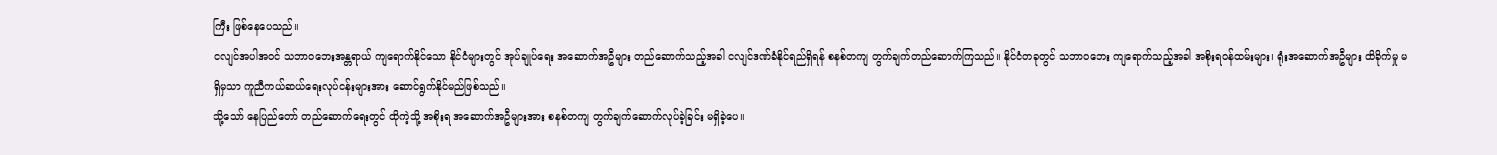ကြီး ဖြစ်နေပေသည်။
ငလျင်အပါအဝင် သဘာဝဘေးအန္တရာယ် ကျရောက်နိုင်သော နိုင်ငံများတွင် အုပ်ချုပ်ရေး အဆောက်အဦများ တည်ဆောက်သည့်အခါ ငလျင်ဒဏ်ခံနိုင်ရည်ရှိရန် စနစ်တကျ တွက်ချက်တည်ဆောက်ကြသည်။ နိုင်ငံတခုတွင် သဘာဝဘေး ကျရောက်သည့်အခါ အစိုးရဝန်ထမ်းများ၊ ရုံးအဆောက်အဦများ ထိခိုက်မှု မရှိမှသာ ကူညီကယ်ဆယ်ရေးလုပ်ငန်းများအား ဆောင်ရွက်နိုင်မည်ဖြစ်သည်။
သို့သော် နေပြည်တော် တည်ဆောက်ရေးတွင် ထိုကဲ့သို့ အစိုးရ အဆောက်အဦများအား စနစ်တကျ တွက်ချက်ဆောက်လုပ်ခဲ့ခြင်း မရှိခဲ့ပေ။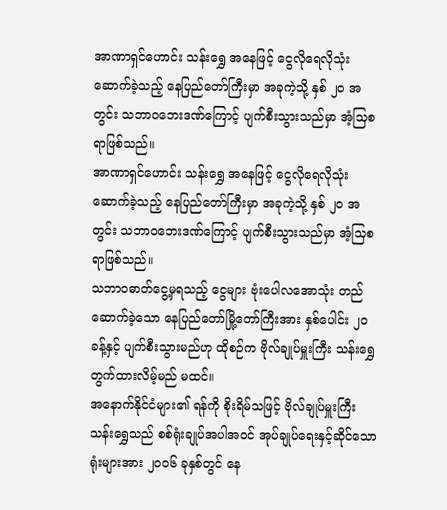အာဏာရှင်ဟောင်း သန်းရွှေ အနေဖြင့် ငွေလိုရေလိုသုံး ဆောက်ခဲ့သည့် နေပြည်တော်ကြီးမှာ အခုကဲ့သို့ နှစ် ၂၀ အတွင်း သဘာဝဘေးဒဏ်ကြောင့် ပျက်စီးသွားသည်မှာ အံ့သြစရာဖြစ်သည်။
အာဏာရှင်ဟောင်း သန်းရွှေ အနေဖြင့် ငွေလိုရေလိုသုံး ဆောက်ခဲ့သည့် နေပြည်တော်ကြီးမှာ အခုကဲ့သို့ နှစ် ၂၀ အတွင်း သဘာဝဘေးဒဏ်ကြောင့် ပျက်စီးသွားသည်မှာ အံ့သြစရာဖြစ်သည်။
သဘာဝဓာတ်ငွေ့မှရသည့် ငွေများ ဗုံးပေါလအောသုံး တည်ဆောက်ခဲ့သော နေပြည်တော်မြို့တော်ကြီးအား နှစ်ပေါင်း ၂၀ ခန့်နှင့် ပျက်စီးသွားမည်ဟု ထိုစဉ်က ဗိုလ်ချုပ်မှူးကြီး သန်းရွှေ တွက်ထားလိမ့်မည် မထင်။
အနောက်နိုင်ငံများ၏ ရန်ကို စိုးရိမ်သဖြင့် ဗိုလ်ချုပ်မှူးကြီး သန်းရွှေသည် စစ်ရုံးချုပ်အပါအဝင် အုပ်ချုပ်ရေးနှင့်ဆိုင်သော ရုံးများအား ၂၀၀၆ ခုနှစ်တွင် နေ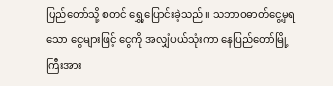ပြည်တော်သို့ စတင် ရွှေ့ပြောင်းခဲ့သည်။ သဘာဝဓာတ်ငွေ့မှရသော ငွေများဖြင့် ငွေကို အလျှံပယ်သုံးကာ နေပြည်တော်မြို့ကြီးအား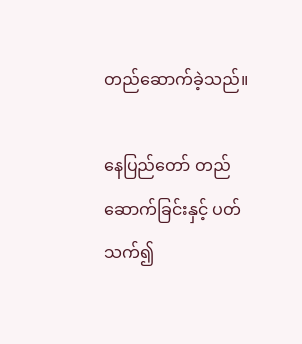တည်ဆောက်ခဲ့သည်။

နေပြည်တော် တည်ဆောက်ခြင်းနှင့် ပတ်သက်၍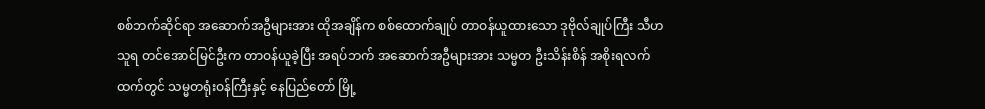စစ်ဘက်ဆိုင်ရာ အဆောက်အဦများအား ထိုအချိန်က စစ်ထောက်ချုပ် တာဝန်ယူထားသော ဒုဗိုလ်ချုပ်ကြီး သီဟသူရ တင်အောင်မြင်ဦးက တာဝန်ယူခဲ့ပြီး အရပ်ဘက် အဆောက်အဦများအား သမ္မတ ဦးသိန်းစိန် အစိုးရလက်ထက်တွင် သမ္မတရုံးဝန်ကြီးနှင့် နေပြည်တော် မြို့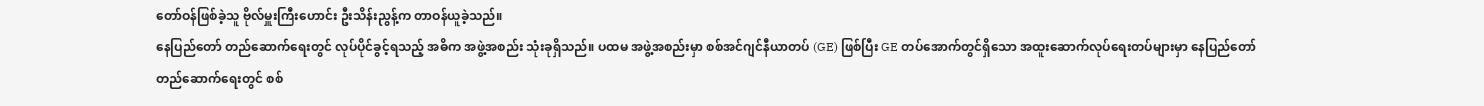တော်ဝန်ဖြစ်ခဲ့သူ ဗိုလ်မှူးကြီးဟောင်း ဦးသိန်းညွန့်က တာဝန်ယူခဲ့သည်။
နေပြည်တော် တည်ဆောက်ရေးတွင် လုပ်ပိုင်ခွင့်ရသည့် အဓိက အဖွဲ့အစည်း သုံးခုရှိသည်။ ပထမ အဖွဲ့အစည်းမှာ စစ်အင်ဂျင်နီယာတပ် (GE) ဖြစ်ပြီး GE တပ်အောက်တွင်ရှိသော အထူးဆောက်လုပ်ရေးတပ်များမှာ နေပြည်တော် တည်ဆောက်ရေးတွင် စစ်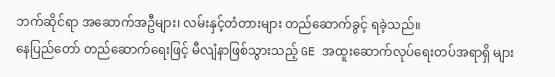ဘက်ဆိုင်ရာ အဆောက်အဦများ၊ လမ်းနှင့်တံတားများ တည်ဆောက်ခွင့် ရခဲ့သည်။
နေပြည်တော် တည်ဆောက်ရေးဖြင့် မီလျံနာဖြစ်သွားသည့် GE အထူးဆောက်လုပ်ရေးတပ်အရာရှိ များ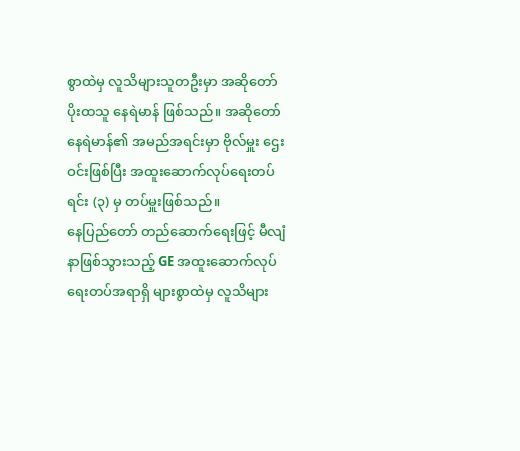စွာထဲမှ လူသိများသူတဦးမှာ အဆိုတော်ပိုးထသူ နေရဲမာန် ဖြစ်သည်။ အဆိုတော် နေရဲမာန်၏ အမည်အရင်းမှာ ဗိုလ်မှူး ဌေးဝင်းဖြစ်ပြီး အထူးဆောက်လုပ်ရေးတပ်ရင်း (၃) မှ တပ်မှူးဖြစ်သည်။
နေပြည်တော် တည်ဆောက်ရေးဖြင့် မီလျံနာဖြစ်သွားသည့် GE အထူးဆောက်လုပ်ရေးတပ်အရာရှိ များစွာထဲမှ လူသိများ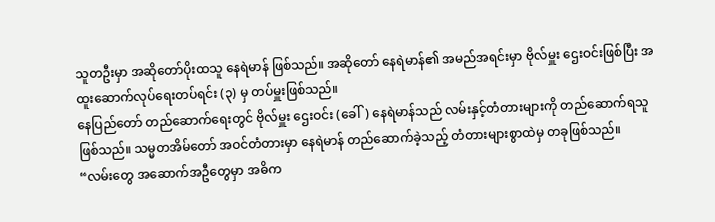သူတဦးမှာ အဆိုတော်ပိုးထသူ နေရဲမာန် ဖြစ်သည်။ အဆိုတော် နေရဲမာန်၏ အမည်အရင်းမှာ ဗိုလ်မှူး ဌေးဝင်းဖြစ်ပြီး အထူးဆောက်လုပ်ရေးတပ်ရင်း (၃) မှ တပ်မှူးဖြစ်သည်။
နေပြည်တော် တည်ဆောက်ရေးတွင် ဗိုလ်မှူး ဌေးဝင်း (ခေါ်) နေရဲမာန်သည် လမ်းနှင့်တံတားများကို တည်ဆောက်ရသူ ဖြစ်သည်။ သမ္မတအိမ်တော် အဝင်တံတားမှာ နေရဲမာန် တည်ဆောက်ခဲ့သည့် တံတားများစွာထဲမှ တခုဖြစ်သည်။
“လမ်းတွေ အဆောက်အဦတွေမှာ အဓိက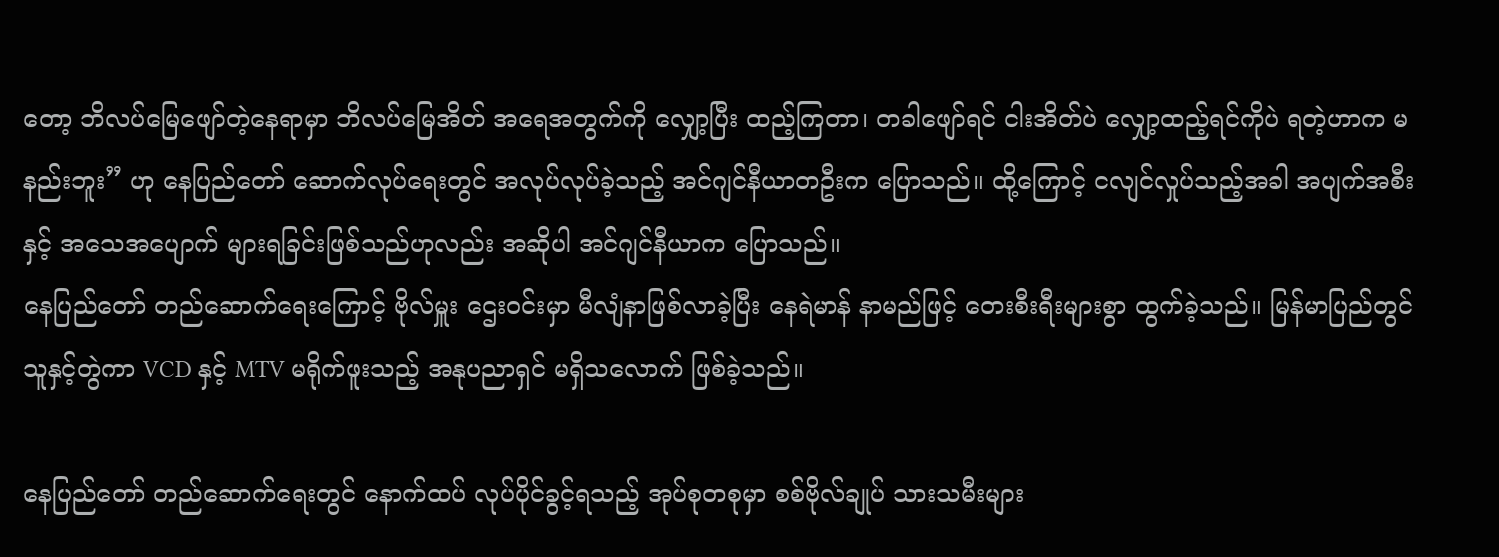တော့ ဘိလပ်မြေဖျော်တဲ့နေရာမှာ ဘိလပ်မြေအိတ် အရေအတွက်ကို လျှော့ပြီး ထည့်ကြတာ၊ တခါဖျော်ရင် ငါးအိတ်ပဲ လျှော့ထည့်ရင်ကိုပဲ ရတဲ့ဟာက မနည်းဘူး” ဟု နေပြည်တော် ဆောက်လုပ်ရေးတွင် အလုပ်လုပ်ခဲ့သည့် အင်ဂျင်နီယာတဦးက ပြောသည်။ ထို့ကြောင့် ငလျင်လှုပ်သည့်အခါ အပျက်အစီးနှင့် အသေအပျောက် များရခြင်းဖြစ်သည်ဟုလည်း အဆိုပါ အင်ဂျင်နီယာက ပြောသည်။
နေပြည်တော် တည်ဆောက်ရေးကြောင့် ဗိုလ်မှူး ဌေးဝင်းမှာ မီလျံနာဖြစ်လာခဲ့ပြီး နေရဲမာန် နာမည်ဖြင့် တေးစီးရီးများစွာ ထွက်ခဲ့သည်။ မြန်မာပြည်တွင် သူနှင့်တွဲကာ VCD နှင့် MTV မရိုက်ဖူးသည့် အနုပညာရှင် မရှိသလောက် ဖြစ်ခဲ့သည်။

နေပြည်တော် တည်ဆောက်ရေးတွင် နောက်ထပ် လုပ်ပိုင်ခွင့်ရသည့် အုပ်စုတစုမှာ စစ်ဗိုလ်ချုပ် သားသမီးများ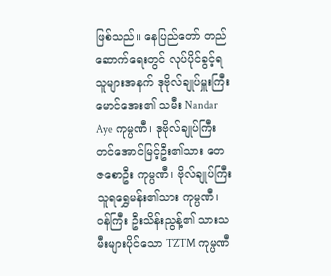ဖြစ်သည်။ နေပြည်တော် တည်ဆောက်ရေးတွင် လုပ်ပိုင်ခွင့်ရသူများအနက် ဒုဗိုလ်ချုပ်မှူးကြီး မောင်အေး၏ သမီး Nandar Aye ကုမ္ပဏီ၊ ဒုဗိုလ်ချုပ်ကြီး တင်အောင်မြင့်ဦး၏သား တေဇစောဦး ကုမ္ပဏီ၊ ဗိုလ်ချုပ်ကြီး သူရရွှေမန်း၏သား ကုမ္ပဏီ၊ ဝန်ကြီး ဦးသိန်းညွန့်၏ သားသမီးများပိုင်သော TZTM ကုမ္ပဏီ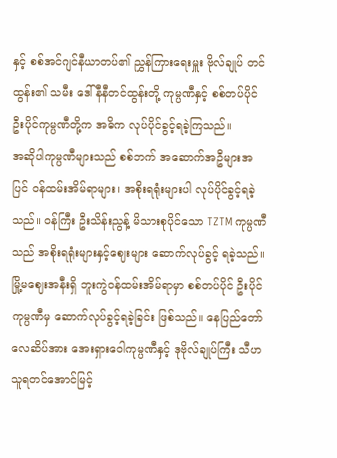နှင့် စစ်အင်ဂျင်နီယာတပ်၏ ညွှန်ကြားရေးမှူး ဗိုလ်ချုပ် တင်ထွန်း၏ သမီး ဒေါ်နီနီတင်ထွန်းတို့ ကုမ္ပဏီနှင့် စစ်တပ်ပိုင် ဦးပိုင်ကုမ္ပဏီတို့က အဓိက လုပ်ပိုင်ခွင့်ရခဲ့ကြသည်။
အဆိုပါကုမ္ပဏီများသည် စစ်ဘက် အဆောက်အဦများအပြင် ဝန်ထမ်းအိမ်ရာများ၊ အစိုးရရုံးများပါ လုပ်ပိုင်ခွင့်ရခဲ့သည်။ ဝန်ကြီး ဦးသိန်းညွန့် မိသားစုပိုင်သော TZTM ကုမ္ပဏီသည် အစိုးရရုံးများနှင့်ဈေးများ ဆောက်လုပ်ခွင့် ရခဲ့သည်။
မြို့မဈေးအနီးရှိ ဘူးကွဲဝန်ထမ်းအိမ်ရာမှာ စစ်တပ်ပိုင် ဦးပိုင်ကုမ္ပဏီမှ ဆောက်လုပ်ခွင့်ရခဲ့ခြင်း ဖြစ်သည်။ နေပြည်တော်လေဆိပ်အား အေးရှားဝေါကုမ္ပဏီနှင့် ဒုဗိုလ်ချုပ်ကြီး သီဟသူရတင်အောင်မြင့်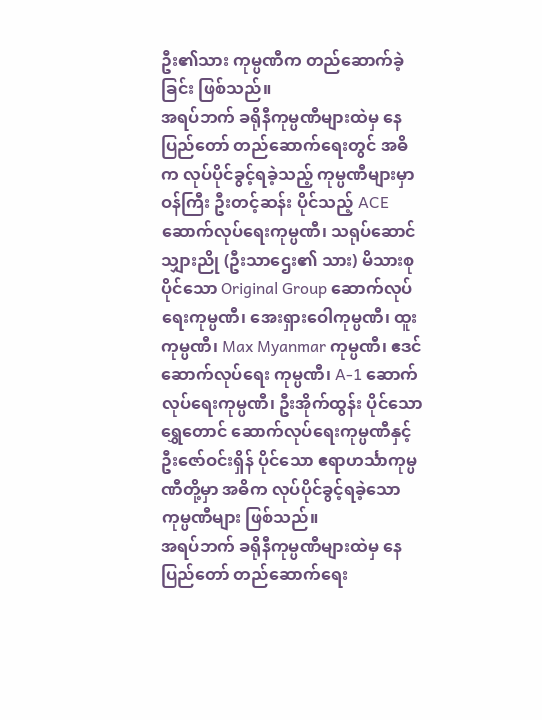ဦး၏သား ကုမ္ပဏီက တည်ဆောက်ခဲ့ခြင်း ဖြစ်သည်။
အရပ်ဘက် ခရိုနီကုမ္ပဏီများထဲမှ နေပြည်တော် တည်ဆောက်ရေးတွင် အဓိက လုပ်ပိုင်ခွင့်ရခဲ့သည့် ကုမ္ပဏီများမှာ ဝန်ကြီး ဦးတင့်ဆန်း ပိုင်သည့် ACE ဆောက်လုပ်ရေးကုမ္ပဏီ၊ သရုပ်ဆောင် သျှားညို (ဦးသာဌေး၏ သား) မိသားစု ပိုင်သော Original Group ဆောက်လုပ်ရေးကုမ္ပဏီ၊ အေးရှားဝေါကုမ္ပဏီ၊ ထူးကုမ္ပဏီ၊ Max Myanmar ကုမ္ပဏီ၊ ဧဒင်ဆောက်လုပ်ရေး ကုမ္ပဏီ၊ A-1 ဆောက်လုပ်ရေးကုမ္ပဏီ၊ ဦးအိုက်ထွန်း ပိုင်သော ရွှေတောင် ဆောက်လုပ်ရေးကုမ္ပဏီနှင့် ဦးဇော်ဝင်းရှိန် ပိုင်သော ဧရာဟင်္သာကုမ္ပဏီတို့မှာ အဓိက လုပ်ပိုင်ခွင့်ရခဲ့သော ကုမ္ပဏီများ ဖြစ်သည်။
အရပ်ဘက် ခရိုနီကုမ္ပဏီများထဲမှ နေပြည်တော် တည်ဆောက်ရေး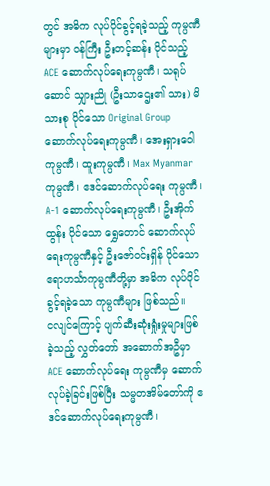တွင် အဓိက လုပ်ပိုင်ခွင့်ရခဲ့သည့် ကုမ္ပဏီများမှာ ဝန်ကြီး ဦးတင့်ဆန်း ပိုင်သည့် ACE ဆောက်လုပ်ရေးကုမ္ပဏီ၊ သရုပ်ဆောင် သျှားညို (ဦးသာဌေး၏ သား) မိသားစု ပိုင်သော Original Group ဆောက်လုပ်ရေးကုမ္ပဏီ၊ အေးရှားဝေါကုမ္ပဏီ၊ ထူးကုမ္ပဏီ၊ Max Myanmar ကုမ္ပဏီ၊ ဧဒင်ဆောက်လုပ်ရေး ကုမ္ပဏီ၊ A-1 ဆောက်လုပ်ရေးကုမ္ပဏီ၊ ဦးအိုက်ထွန်း ပိုင်သော ရွှေတောင် ဆောက်လုပ်ရေးကုမ္ပဏီနှင့် ဦးဇော်ဝင်းရှိန် ပိုင်သော ဧရာဟင်္သာကုမ္ပဏီတို့မှာ အဓိက လုပ်ပိုင်ခွင့်ရခဲ့သော ကုမ္ပဏီများ ဖြစ်သည်။
ငလျင်ကြောင့် ပျက်ဆီးဆုံးရှုံးမှုများဖြစ်ခဲ့သည့် လွှတ်တော် အဆောက်အဦမှာ ACE ဆောက်လုပ်ရေး ကုမ္ပဏီမှ ဆောက်လုပ်ခဲ့ခြင်းဖြစ်ပြီး သမ္မတအိမ်တော်ကို ဧဒင်ဆောက်လုပ်ရေးကုမ္ပဏီ၊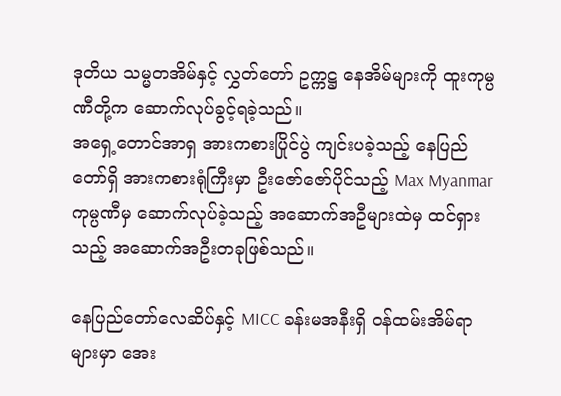ဒုတိယ သမ္မတအိမ်နှင့် လွှတ်တော် ဥက္ကဋ္ဌ နေအိမ်များကို ထူးကုမ္ပဏီတို့က ဆောက်လုပ်ခွင့်ရခဲ့သည်။
အရှေ့တောင်အာရှ အားကစားပြိုင်ပွဲ ကျင်းပခဲ့သည့် နေပြည်တော်ရှိ အားကစားရုံကြီးမှာ ဦးဇော်ဇော်ပိုင်သည့် Max Myanmar ကုမ္ပဏီမှ ဆောက်လုပ်ခဲ့သည့် အဆောက်အဦများထဲမှ ထင်ရှားသည့် အဆောက်အဦးတခုဖြစ်သည်။

နေပြည်တော်လေဆိပ်နှင့် MICC ခန်းမအနီးရှိ ဝန်ထမ်းအိမ်ရာများမှာ အေး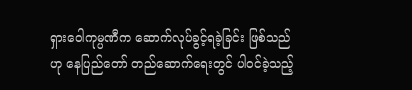ရှားဝေါကုမ္ပဏီက ဆောက်လုပ်ခွင့်ရခဲ့ခြင်း ဖြစ်သည်ဟု နေပြည်တော် တည်ဆောက်ရေးတွင် ပါဝင်ခဲ့သည့်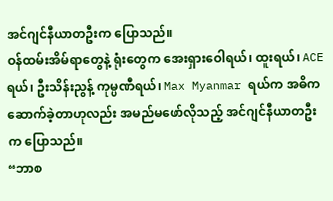အင်ဂျင်နီယာတဦးက ပြောသည်။
ဝန်ထမ်းအိမ်ရာတွေနဲ့ ရုံးတွေက အေးရှားဝေါရယ်၊ ထူးရယ်၊ ACE ရယ်၊ ဦးသိန်းညွန့် ကုမ္ပဏီရယ်၊ Max Myanmar ရယ်က အဓိက ဆောက်ခဲ့တာဟုလည်း အမည်မဖော်လိုသည့် အင်ဂျင်နီယာတဦးက ပြောသည်။
“ဘာစ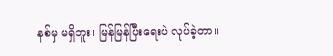နစ်မှ မရှိဘူး၊ မြန်မြန်ပြီးရေးပဲ လုပ်ခဲ့တာ။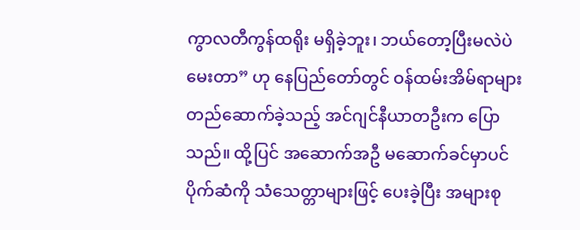ကွာလတီကွန်ထရိုး မရှိခဲ့ဘူး၊ ဘယ်တော့ပြီးမလဲပဲ မေးတာ” ဟု နေပြည်တော်တွင် ဝန်ထမ်းအိမ်ရာများ တည်ဆောက်ခဲ့သည့် အင်ဂျင်နီယာတဦးက ပြောသည်။ ထို့ပြင် အဆောက်အဦ မဆောက်ခင်မှာပင် ပိုက်ဆံကို သံသေတ္တာများဖြင့် ပေးခဲ့ပြီး အများစု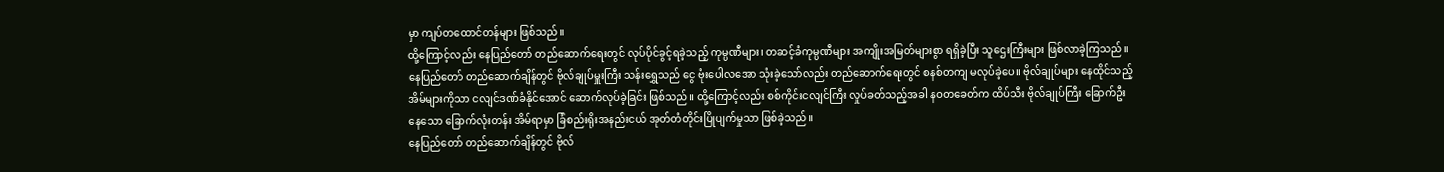မှာ ကျပ်တထောင်တန်များ ဖြစ်သည်။
ထို့ကြောင့်လည်း နေပြည်တော် တည်ဆောက်ရေးတွင် လုပ်ပိုင်ခွင့်ရခဲ့သည့် ကုမ္ပဏီများ၊ တဆင့်ခံကုမ္ပဏီများ အကျိုးအမြတ်များစွာ ရရှိခဲ့ပြီး သူဌေးကြီးများ ဖြစ်လာခဲ့ကြသည်။
နေပြည်တော် တည်ဆောက်ချိန်တွင် ဗိုလ်ချုပ်မှူးကြီး သန်းရွှေသည် ငွေ ဗုံးပေါလအော သုံးခဲ့သော်လည်း တည်ဆောက်ရေးတွင် စနစ်တကျ မလုပ်ခဲ့ပေ။ ဗိုလ်ချုပ်များ နေထိုင်သည့်အိမ်များကိုသာ ငလျင်ဒဏ်ခံနိုင်အောင် ဆောက်လုပ်ခဲ့ခြင်း ဖြစ်သည်။ ထို့ကြောင့်လည်း စစ်ကိုင်းငလျင်ကြီး လှုပ်ခတ်သည့်အခါ နဝတခေတ်က ထိပ်သီး ဗိုလ်ချုပ်ကြီး ခြောက်ဦးနေသော ခြောက်လုံးတန်း အိမ်ရာမှာ ခြံစည်းရိုးအနည်းငယ် အုတ်တံတိုင်းပြိုပျက်မှုသာ ဖြစ်ခဲ့သည်။
နေပြည်တော် တည်ဆောက်ချိန်တွင် ဗိုလ်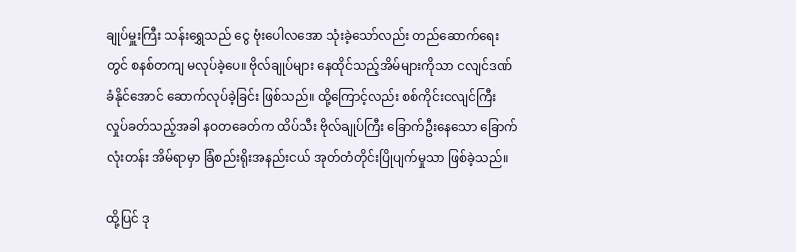ချုပ်မှူးကြီး သန်းရွှေသည် ငွေ ဗုံးပေါလအော သုံးခဲ့သော်လည်း တည်ဆောက်ရေးတွင် စနစ်တကျ မလုပ်ခဲ့ပေ။ ဗိုလ်ချုပ်များ နေထိုင်သည့်အိမ်များကိုသာ ငလျင်ဒဏ်ခံနိုင်အောင် ဆောက်လုပ်ခဲ့ခြင်း ဖြစ်သည်။ ထို့ကြောင့်လည်း စစ်ကိုင်းငလျင်ကြီး လှုပ်ခတ်သည့်အခါ နဝတခေတ်က ထိပ်သီး ဗိုလ်ချုပ်ကြီး ခြောက်ဦးနေသော ခြောက်လုံးတန်း အိမ်ရာမှာ ခြံစည်းရိုးအနည်းငယ် အုတ်တံတိုင်းပြိုပျက်မှုသာ ဖြစ်ခဲ့သည်။

ထို့ပြင် ဒု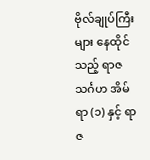ဗိုလ်ချုပ်ကြီးများ နေထိုင်သည့် ရာဇသင်္ဂဟ အိမ်ရာ (၁) နှင့် ရာဇ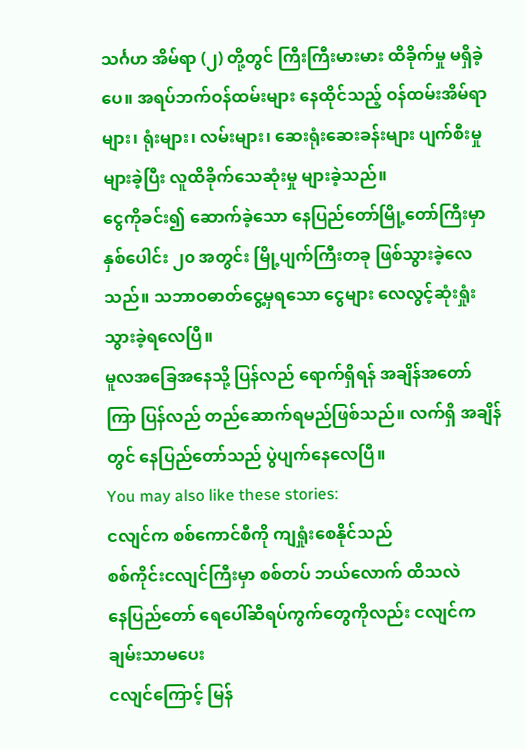သင်္ဂဟ အိမ်ရာ (၂) တို့တွင် ကြီးကြီးမားမား ထိခိုက်မှု မရှိခဲ့ပေ။ အရပ်ဘက်ဝန်ထမ်းများ နေထိုင်သည့် ဝန်ထမ်းအိမ်ရာများ၊ ရုံးများ၊ လမ်းများ၊ ဆေးရုံးဆေးခန်းများ ပျက်စီးမှု များခဲ့ပြီး လူထိခိုက်သေဆုံးမှု များခဲ့သည်။
ငွေကိုခင်း၍ ဆောက်ခဲ့သော နေပြည်တော်မြို့တော်ကြီးမှာ နှစ်ပေါင်း ၂၀ အတွင်း မြို့ပျက်ကြီးတခု ဖြစ်သွားခဲ့လေသည်။ သဘာဝဓာတ်ငွေ့မှရသော ငွေများ လေလွင့်ဆုံးရှုံးသွားခဲ့ရလေပြီ။
မူလအခြေအနေသို့ ပြန်လည် ရောက်ရှိရန် အချိန်အတော်ကြာ ပြန်လည် တည်ဆောက်ရမည်ဖြစ်သည်။ လက်ရှိ အချိန်တွင် နေပြည်တော်သည် ပွဲပျက်နေလေပြီ။
You may also like these stories:
ငလျင်က စစ်ကောင်စီကို ကျရှုံးစေနိုင်သည်
စစ်ကိုင်းငလျင်ကြီးမှာ စစ်တပ် ဘယ်လောက် ထိသလဲ
နေပြည်တော် ရေပေါ်ဆီရပ်ကွက်တွေကိုလည်း ငလျင်က ချမ်းသာမပေး
ငလျင်ကြောင့် မြန်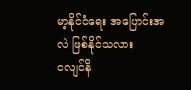မာ့နိုင်ငံရေး အပြောင်းအလဲ ဖြစ်နိုင်သလား
ငလျင်နိ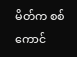မိတ်က စစ်ကောင်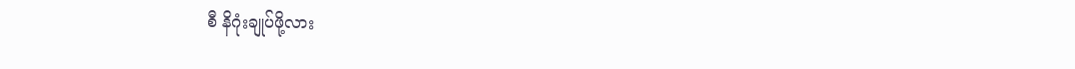စီ နိဂုံးချုပ်ဖို့လား